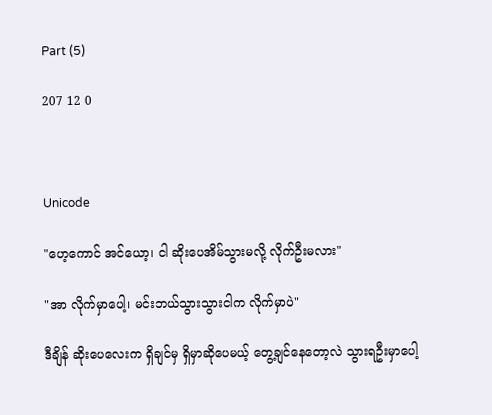Part (5)

207 12 0



Unicode

"ဟေ့ကောင် အင်ယော့၊ ငါ ဆိုးပေအိမ်သွားမလို့ လိုက်ဦးမလား"

"အာ လိုက်မှာပေါ့၊ မင်းဘယ်သွားသွားငါက လိုက်မှာပဲ"

ဒီချိန် ဆိုးပေလေးက ရှိချင်မှ ရှိမှာဆိုပေမယ့် တွေ့ချင်နေတော့လဲ သွားရဦးမှာပေါ့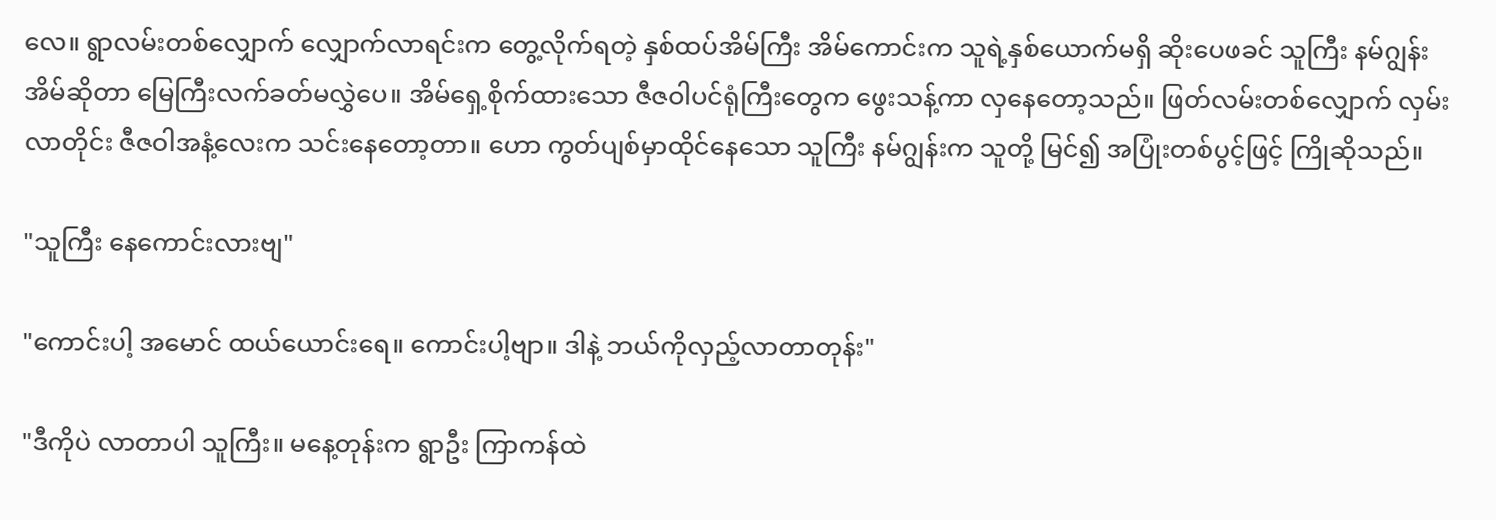လေ။ ရွာလမ်းတစ်လျှောက် လျှောက်လာရင်းက တွေ့လိုက်ရတဲ့ နှစ်ထပ်အိမ်ကြီး အိမ်ကောင်းက သူရဲ့နှစ်ယောက်မရှိ ဆိုးပေဖခင် သူကြီး နမ်ဂျွန်းအိမ်ဆိုတာ မြေကြီးလက်ခတ်မလွှဲပေ။ အိမ်ရှေ့စိုက်ထားသော ဇီဇဝါပင်ရုံကြီးတွေက ဖွေးသန့်ကာ လှနေတော့သည်။ ဖြတ်လမ်းတစ်လျှောက် လှမ်းလာတိုင်း ဇီဇဝါအနံ့လေးက သင်းနေတော့တာ။ ဟော ကွတ်ပျစ်မှာထိုင်နေသော သူကြီး နမ်ဂျွန်းက သူတို့ မြင်၍ အပြုံးတစ်ပွင့်ဖြင့် ကြိုဆိုသည်။

"သူကြီး နေကောင်းလားဗျ"

"ကောင်းပါ့ အမောင် ထယ်ယောင်းရေ။ ကောင်းပါ့ဗျာ။ ဒါနဲ့ ဘယ်ကိုလှည့်လာတာတုန်း"

"ဒီကိုပဲ လာတာပါ သူကြီး။ မနေ့တုန်းက ရွာဦး ကြာကန်ထဲ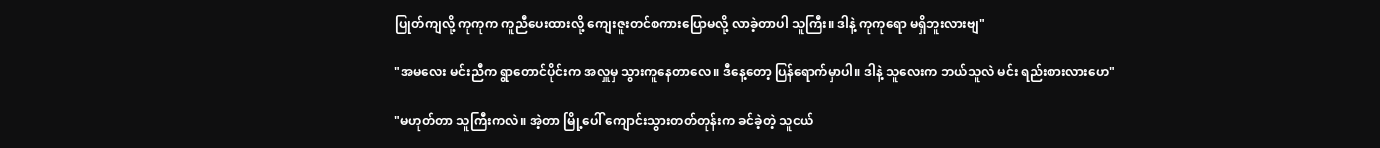ပြုတ်ကျလို့ ကုကုက ကူညီပေးထားလို့ ကျေးဇူးတင်စကားပြောမလို့ လာခဲ့တာပါ သူကြီး။ ဒါနဲ့ ကုကုရော မရှိဘူးလားဗျ"

"အမလေး မင်းညီက ရွာတောင်ပိုင်းက အလှူမှ သွားကူနေတာလေ။ ဒီနေ့တော့ ပြန်ရောက်မှာပါ။ ဒါနဲ့ သူလေးက ဘယ်သူလဲ မင်း ရည်းစားလားဟေ"

"မဟုတ်တာ သူကြီးကလဲ။ အဲ့တာ မြို့ပေါ် ကျောင်းသွားတတ်တုန်းက ခင်ခဲ့တဲ့ သူငယ်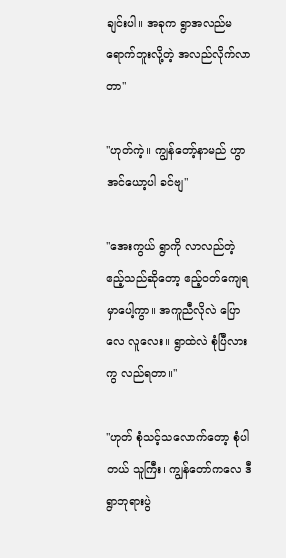ချင်းပါ။ အခုက ရွာအလည်မရောက်ဘူးလို့တဲ့ အလည်လိုက်လာတာ"

"ဟုတ်ကဲ့။ ကျွန်တော့်နာမည် ဟွာအင်ယော့ပါ ခင်ဗျ"

"အေးကွယ် ရွာကို လာလည်တဲ့ ဧည့်သည်ဆိုတော့ ဧည့်ဝတ်ကျေရမှာပေါ့ကွာ။ အကူညီလိုလဲ ပြောလေ လူလေး။ ရွာထဲလဲ စုံပြီလားကွ လည်ရတာ။"

"ဟုတ် စုံသင့်သလောက်တော့ စုံပါတယ် သူကြီး၊ ကျွန်တော်ကလေ ဒီရွာဘုရားပွဲ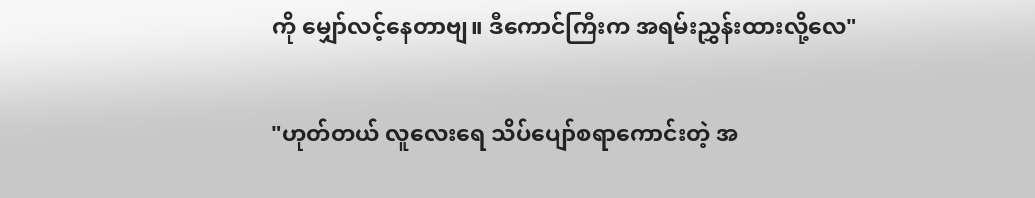ကို မျှော်လင့်နေတာဗျ။ ဒီကောင်ကြီးက အရမ်းညွှန်းထားလို့လေ"

"ဟုတ်တယ် လူလေးရေ သိပ်ပျော်စရာကောင်းတဲ့ အ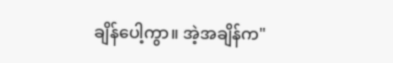ချိန်ပေါ့ကွာ။ အဲ့အချိန်က"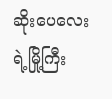ဆိုးပေလေးရဲ့မြို့ကြီး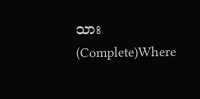သား (Complete)Where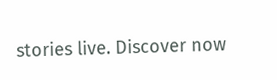stories live. Discover now